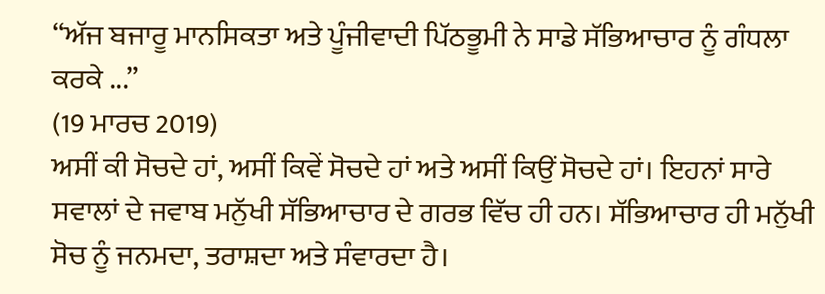“ਅੱਜ ਬਜਾਰੂ ਮਾਨਸਿਕਤਾ ਅਤੇ ਪੂੰਜੀਵਾਦੀ ਪਿੱਠਭੂਮੀ ਨੇ ਸਾਡੇ ਸੱਭਿਆਚਾਰ ਨੂੰ ਗੰਧਲਾ ਕਰਕੇ ...”
(19 ਮਾਰਚ 2019)
ਅਸੀਂ ਕੀ ਸੋਚਦੇ ਹਾਂ, ਅਸੀਂ ਕਿਵੇਂ ਸੋਚਦੇ ਹਾਂ ਅਤੇ ਅਸੀਂ ਕਿਉਂ ਸੋਚਦੇ ਹਾਂ। ਇਹਨਾਂ ਸਾਰੇ ਸਵਾਲਾਂ ਦੇ ਜਵਾਬ ਮਨੁੱਖੀ ਸੱਭਿਆਚਾਰ ਦੇ ਗਰਭ ਵਿੱਚ ਹੀ ਹਨ। ਸੱਭਿਆਚਾਰ ਹੀ ਮਨੁੱਖੀ ਸੋਚ ਨੂੰ ਜਨਮਦਾ, ਤਰਾਸ਼ਦਾ ਅਤੇ ਸੰਵਾਰਦਾ ਹੈ।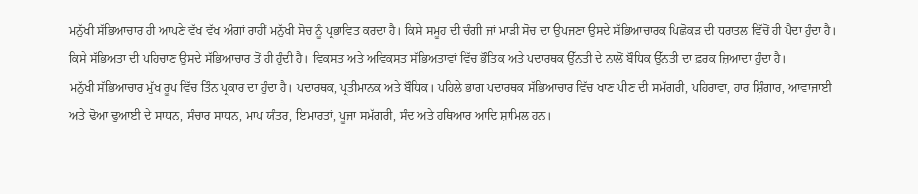ਮਨੁੱਖੀ ਸੱਭਿਆਚਾਰ ਹੀ ਆਪਣੇ ਵੱਖ ਵੱਖ ਅੰਗਾਂ ਰਾਹੀਂ ਮਨੁੱਖੀ ਸੋਚ ਨੂੰ ਪ੍ਰਭਾਵਿਤ ਕਰਦਾ ਹੈ। ਕਿਸੇ ਸਮੂਹ ਦੀ ਚੰਗੀ ਜਾਂ ਮਾੜੀ ਸੋਚ ਦਾ ਉਪਜਣਾ ਉਸਦੇ ਸੱਭਿਆਚਾਰਕ ਪਿਛੋਕੜ ਦੀ ਧਰਾਤਲ ਵਿੱਚੋਂ ਹੀ ਪੈਦਾ ਹੁੰਦਾ ਹੈ। ਕਿਸੇ ਸੱਭਿਅਤਾ ਦੀ ਪਹਿਚਾਣ ਉਸਦੇ ਸੱਭਿਆਚਾਰ ਤੋਂ ਹੀ ਹੁੰਦੀ ਹੈ। ਵਿਕਸਤ ਅਤੇ ਅਵਿਕਸਤ ਸੱਭਿਅਤਾਵਾਂ ਵਿੱਚ ਭੌਤਿਕ ਅਤੇ ਪਦਾਰਥਕ ਉੱਨਤੀ ਦੇ ਨਾਲੋਂ ਬੌਧਿਕ ਉੱਨਤੀ ਦਾ ਫ਼ਰਕ ਜ਼ਿਆਦਾ ਹੁੰਦਾ ਹੈ।
ਮਨੁੱਖੀ ਸੱਭਿਆਚਾਰ ਮੁੱਖ ਰੂਪ ਵਿੱਚ ਤਿੰਨ ਪ੍ਰਕਾਰ ਦਾ ਹੁੰਦਾ ਹੈ। ਪਦਾਰਥਕ, ਪ੍ਰਤੀਮਾਨਕ ਅਤੇ ਬੌਧਿਕ। ਪਹਿਲੇ ਭਾਗ ਪਦਾਰਥਕ ਸੱਭਿਆਚਾਰ ਵਿੱਚ ਖਾਣ ਪੀਣ ਦੀ ਸਮੱਗਰੀ, ਪਹਿਰਾਵਾ, ਹਾਰ ਸ਼ਿੰਗਾਰ, ਆਵਾਜਾਈ ਅਤੇ ਢੋਆ ਢੁਆਈ ਦੇ ਸਾਧਨ, ਸੰਚਾਰ ਸਾਧਨ, ਮਾਪ ਯੰਤਰ, ਇਮਾਰਤਾਂ, ਪੂਜਾ ਸਮੱਗਰੀ, ਸੰਦ ਅਤੇ ਹਥਿਆਰ ਆਦਿ ਸ਼ਾਮਿਲ ਹਨ।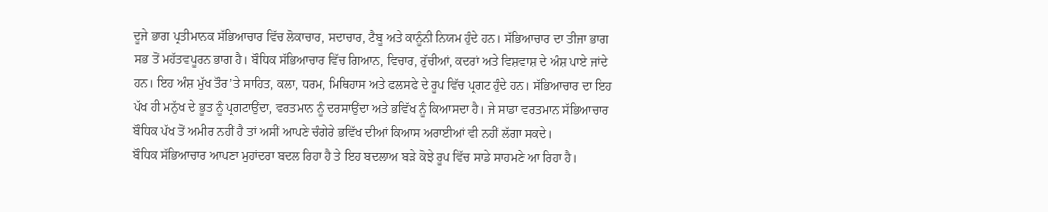ਦੂਜੇ ਭਾਗ ਪ੍ਰਤੀਮਾਨਕ ਸੱਭਿਆਚਾਰ ਵਿੱਚ ਲੋਕਾਚਾਰ, ਸਦਾਚਾਰ, ਟੈਬੂ ਅਤੇ ਕਾਨੂੰਨੀ ਨਿਯਮ ਹੁੰਦੇ ਹਨ। ਸੱਭਿਆਚਾਰ ਦਾ ਤੀਜਾ ਭਾਗ ਸਭ ਤੋਂ ਮਹੱਤਵਪੂਰਨ ਭਾਗ ਹੈ। ਬੌਧਿਕ ਸੱਭਿਆਚਾਰ ਵਿੱਚ ਗਿਆਨ, ਵਿਚਾਰ, ਰੁੱਚੀਆਂ, ਕਦਰਾਂ ਅਤੇ ਵਿਸ਼ਵਾਸ਼ ਦੇ ਅੰਸ਼ ਪਾਏ ਜਾਂਦੇ ਹਨ। ਇਹ ਅੰਸ਼ ਮੁੱਖ ਤੌਰ’ਤੇ ਸਾਹਿਤ, ਕਲਾ, ਧਰਮ, ਮਿਥਿਹਾਸ ਅਤੇ ਫਲਸਫੇ ਦੇ ਰੂਪ ਵਿੱਚ ਪ੍ਰਗਟ ਹੁੰਦੇ ਹਨ। ਸੱਭਿਆਚਾਰ ਦਾ ਇਹ ਪੱਖ ਹੀ ਮਨੁੱਖ ਦੇ ਭੂਤ ਨੂੰ ਪ੍ਰਗਟਾਉਂਦਾ, ਵਰਤਮਾਨ ਨੂੰ ਦਰਸਾਉਂਦਾ ਅਤੇ ਭਵਿੱਖ ਨੂੰ ਕਿਆਸਦਾ ਹੈ। ਜੇ ਸਾਡਾ ਵਰਤਮਾਨ ਸੱਭਿਆਚਾਰ ਬੌਧਿਕ ਪੱਖ ਤੋਂ ਅਮੀਰ ਨਹੀਂ ਹੈ ਤਾਂ ਅਸੀਂ ਆਪਣੇ ਚੰਗੇਰੇ ਭਵਿੱਖ ਦੀਆਂ ਕਿਆਸ ਅਰਾਈਆਂ ਵੀ ਨਹੀਂ ਲੱਗਾ ਸਕਦੇ।
ਬੌਧਿਕ ਸੱਭਿਆਚਾਰ ਆਪਣਾ ਮੁਹਾਂਦਰਾ ਬਦਲ ਰਿਹਾ ਹੈ ਤੇ ਇਹ ਬਦਲਾਅ ਬੜੇ ਕੋਝੇ ਰੂਪ ਵਿੱਚ ਸਾਡੇ ਸਾਹਮਣੇ ਆ ਰਿਹਾ ਹੈ।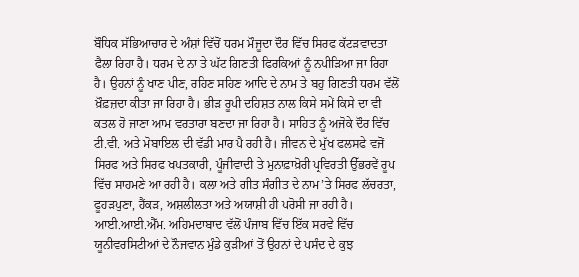ਬੌਧਿਕ ਸੱਭਿਆਚਾਰ ਦੇ ਅੰਸ਼ਾਂ ਵਿੱਚੋਂ ਧਰਮ ਮੌਜੂਦਾ ਦੌਰ ਵਿੱਚ ਸਿਰਫ ਕੱਟੜਵਾਦਤਾ ਫੈਲਾ ਰਿਹਾ ਹੈ। ਧਰਮ ਦੇ ਨਾ ਤੇ ਘੱਟ ਗਿਣਤੀ ਫਿਰਕਿਆਂ ਨੂੰ ਨਪੀੜਿਆ ਜਾ ਰਿਹਾ ਹੈ। ਉਹਨਾਂ ਨੂੰ ਖਾਣ ਪੀਣ, ਰਹਿਣ ਸਹਿਣ ਆਦਿ ਦੇ ਨਾਮ ਤੇ ਬਹੁ ਗਿਣਤੀ ਧਰਮ ਵੱਲੋਂ ਖ਼ੌਫ਼ਜ਼ਦਾ ਕੀਤਾ ਜਾ ਰਿਹਾ ਹੈ। ਭੀੜ ਰੂਪੀ ਦਹਿਸ਼ਤ ਨਾਲ ਕਿਸੇ ਸਮੇਂ ਕਿਸੇ ਦਾ ਵੀ ਕਤਲ ਹੋ ਜਾਣਾ ਆਮ ਵਰਤਾਰਾ ਬਣਦਾ ਜਾ ਰਿਹਾ ਹੈ। ਸਾਹਿਤ ਨੂੰ ਅਜੋਕੇ ਦੌਰ ਵਿੱਚ ਟੀ.ਵੀ. ਅਤੇ ਮੋਬਾਇਲ ਦੀ ਵੱਡੀ ਮਾਰ ਪੈ ਰਹੀ ਹੈ। ਜੀਵਨ ਦੇ ਮੁੱਖ ਫਲਸਫੇ ਵਜੋਂ ਸਿਰਫ ਅਤੇ ਸਿਰਫ ਖਪਤਕਾਰੀ, ਪੂੰਜੀਵਾਦੀ ਤੇ ਮੁਨਾਫ਼ਾਖ਼ੋਰੀ ਪ੍ਰਵਿਰਤੀ ਉੱਭਰਵੇਂ ਰੂਪ ਵਿੱਚ ਸਾਹਮਣੇ ਆ ਰਹੀ ਹੈ। ਕਲਾ ਅਤੇ ਗੀਤ ਸੰਗੀਤ ਦੇ ਨਾਮ’ਤੇ ਸਿਰਫ ਲੱਚਰਤਾ, ਫੂਹੜਪੁਣਾ, ਹੈਂਕੜ, ਅਸ਼ਲੀਲਤਾ ਅਤੇ ਅਯਾਸ਼ੀ ਹੀ ਪਰੋਸੀ ਜਾ ਰਹੀ ਹੈ। ਆਈ.ਆਈ.ਐੱਮ. ਅਹਿਮਦਾਬਾਦ ਵੱਲੋਂ ਪੰਜਾਬ ਵਿੱਚ ਇੱਕ ਸਰਵੇ ਵਿੱਚ ਯੂਨੀਵਰਸਿਟੀਆਂ ਦੇ ਨੌਜਵਾਨ ਮੁੰਡੇ ਕੁੜੀਆਂ ਤੋਂ ਉਹਨਾਂ ਦੇ ਪਸੰਦ ਦੇ ਕੁਝ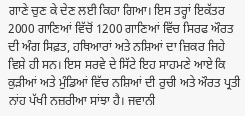ਗਾਣੇ ਚੁਣ ਕੇ ਦੇਣ ਲਈ ਕਿਹਾ ਗਿਆ। ਇਸ ਤਰ੍ਹਾਂ ਇਕੱਤਰ 2000 ਗਾਣਿਆਂ ਵਿੱਚੋਂ 1200 ਗਾਣਿਆਂ ਵਿੱਚ ਸਿਰਫ ਔਰਤ ਦੀ ਅੰਗ ਸਿਫ਼ਤ, ਹਥਿਆਰਾਂ ਅਤੇ ਨਸ਼ਿਆਂ ਦਾ ਜ਼ਿਕਰ ਜਿਹੇ ਵਿਸ਼ੇ ਹੀ ਸਨ। ਇਸ ਸਰਵੇ ਦੇ ਸਿੱਟੇ ਇਹ ਸਾਹਮਣੇ ਆਏ ਕਿ ਕੁੜੀਆਂ ਅਤੇ ਮੁੰਡਿਆਂ ਵਿੱਚ ਨਸ਼ਿਆਂ ਦੀ ਰੁਚੀ ਅਤੇ ਔਰਤ ਪ੍ਰਤੀ ਨਾਂਹ ਪੱਖੀ ਨਜ਼ਰੀਆ ਸਾਂਝਾ ਹੈ। ਜਵਾਨੀ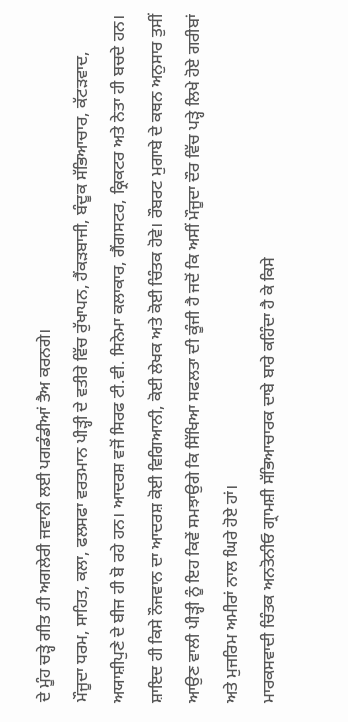ਦੇ ਮੂੰਹ ਚੜ੍ਹੇ ਗੀਤ ਹੀ ਅਗਲੇਰੀ ਜਵਾਨੀ ਲਈ ਪਗਡੰਡੀਆਂ ਤੈਅ ਕਰਨਗੇ।
ਮੌਜੂਦਾ ਧਰਮ, ਸਾਹਿਤ, ਕਲਾ, ਫਲਸਫਾ ਵਰਤਮਾਨ ਪੀੜ੍ਹੀ ਦੇ ਵਤੀਰੇ ਵਿੱਚ ਰੁੱਖਾਪਨ, ਹੈਂਕੜਬਾਜੀ, ਬੰਦੂਕ ਸੱਭਿਆਚਾਰ, ਕੱਟੜਵਾਦ, ਅਯਾਸ਼ੀਪੁਣੇ ਦੇ ਬੀਜ ਹੀ ਬੋ ਰਹੇ ਹਨ। ਆਦਰਸ਼ ਵਜੋਂ ਸਿਰਫ ਟੀ.ਵੀ. ਸਿਨੇਮਾ ਕਲਾਕਾਰ, ਗੈਂਗਸਟਰ, ਕ੍ਰਿਕਟਰ ਅਤੇ ਨੇਤਾ ਹੀ ਬਚਦੇ ਹਨ। ਸ਼ਾਇਦ ਹੀ ਕਿਸੇ ਨੌਜਵਾਨ ਦਾ ਆਦਰਸ਼ ਕੋਈ ਵਿਗਿਆਨੀ, ਕੋਈ ਲੇਖਕ ਅਤੇ ਕੋਈ ਚਿੰਤਕ ਹੋਵੇ। ਰੌਬਰਟ ਮੁਗਾਬੇ ਦੇ ਕਥਨ ਅਨੁਸਾਰ ਤੁਸੀਂ ਆਉਣ ਵਾਲੀ ਪੀੜ੍ਹੀ ਨੂੰ ਇਹ ਕਿਵੇਂ ਸਮਝਾਉਗੇ ਕਿ ਸਿੱਖਿਆ ਸਫਲਤਾ ਦੀ ਕੂੰਜੀ ਹੈ ਜਦੋਂ ਕਿ ਅਸੀਂ ਮੌਜੂਦਾ ਦੌਰ ਵਿੱਚ ਪੜ੍ਹੇ ਲਿਖੇ ਹੋਏ ਗਰੀਬਾਂ ਅਤੇ ਮੁਜਰਿਮ ਅਮੀਰਾਂ ਨਾਲ ਘਿਰੇ ਹੋਏ ਹਾਂ।
ਮਾਰਕਸਵਾਦੀ ਚਿੰਤਕ ਅਨਤੋਨੀਓ ਗ੍ਰਾਮਸ਼ੀ ਸੱਭਿਆਚਾਰਕ ਦਾਬੇ ਬਾਰੇ ਕਹਿੰਦਾ ਹੈ ਕੇ ਕਿਸੇ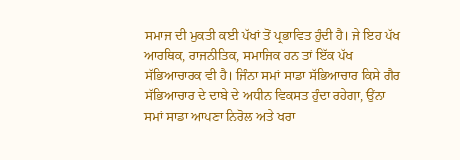ਸਮਾਜ ਦੀ ਮੁਕਤੀ ਕਈ ਪੱਖਾਂ ਤੋਂ ਪ੍ਰਭਾਵਿਤ ਹੁੰਦੀ ਹੈ। ਜੇ ਇਹ ਪੱਖ ਆਰਥਿਕ, ਰਾਜਨੀਤਿਕ, ਸਮਾਜਿਕ ਹਨ ਤਾਂ ਇੱਕ ਪੱਖ ਸੱਭਿਆਚਾਰਕ ਵੀ ਹੈ। ਜਿੰਨਾ ਸਮਾਂ ਸਾਡਾ ਸੱਭਿਆਚਾਰ ਕਿਸੇ ਗੈਰ ਸੱਭਿਆਚਾਰ ਦੇ ਦਾਬੇ ਦੇ ਅਧੀਨ ਵਿਕਸਤ ਹੁੰਦਾ ਰਹੇਗਾ, ਉਂਨਾ ਸਮਾਂ ਸਾਡਾ ਆਪਣਾ ਨਿਰੋਲ ਅਤੇ ਖਰਾ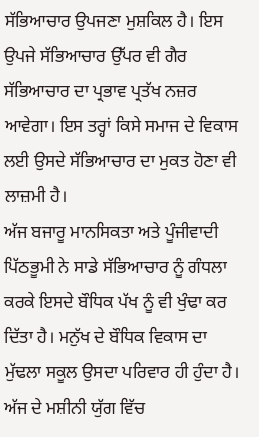ਸੱਭਿਆਚਾਰ ਉਪਜਣਾ ਮੁਸ਼ਕਿਲ ਹੈ। ਇਸ ਉਪਜੇ ਸੱਭਿਆਚਾਰ ਉੱਪਰ ਵੀ ਗੈਰ ਸੱਭਿਆਚਾਰ ਦਾ ਪ੍ਰਭਾਵ ਪ੍ਰਤੱਖ ਨਜ਼ਰ ਆਵੇਗਾ। ਇਸ ਤਰ੍ਹਾਂ ਕਿਸੇ ਸਮਾਜ ਦੇ ਵਿਕਾਸ ਲਈ ਉਸਦੇ ਸੱਭਿਆਚਾਰ ਦਾ ਮੁਕਤ ਹੋਣਾ ਵੀ ਲਾਜ਼ਮੀ ਹੈ।
ਅੱਜ ਬਜਾਰੂ ਮਾਨਸਿਕਤਾ ਅਤੇ ਪੂੰਜੀਵਾਦੀ ਪਿੱਠਭੂਮੀ ਨੇ ਸਾਡੇ ਸੱਭਿਆਚਾਰ ਨੂੰ ਗੰਧਲਾ ਕਰਕੇ ਇਸਦੇ ਬੌਧਿਕ ਪੱਖ ਨੂੰ ਵੀ ਖੁੰਢਾ ਕਰ ਦਿੱਤਾ ਹੈ। ਮਨੁੱਖ ਦੇ ਬੌਧਿਕ ਵਿਕਾਸ ਦਾ ਮੁੱਢਲਾ ਸਕੂਲ ਉਸਦਾ ਪਰਿਵਾਰ ਹੀ ਹੁੰਦਾ ਹੈ। ਅੱਜ ਦੇ ਮਸ਼ੀਨੀ ਯੁੱਗ ਵਿੱਚ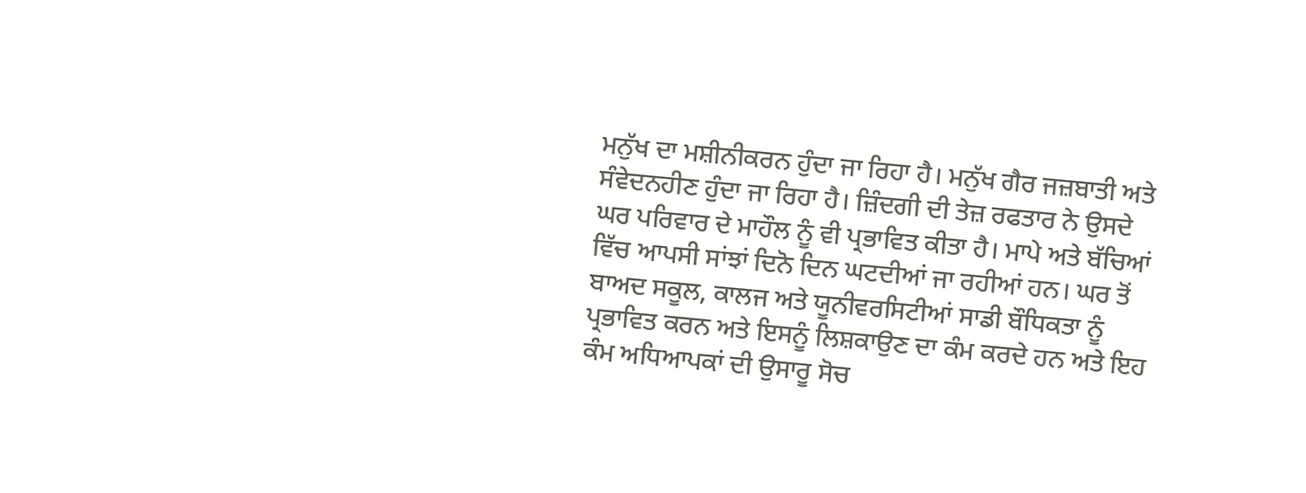ਮਨੁੱਖ ਦਾ ਮਸ਼ੀਨੀਕਰਨ ਹੁੰਦਾ ਜਾ ਰਿਹਾ ਹੈ। ਮਨੁੱਖ ਗੈਰ ਜਜ਼ਬਾਤੀ ਅਤੇ ਸੰਵੇਦਨਹੀਣ ਹੁੰਦਾ ਜਾ ਰਿਹਾ ਹੈ। ਜ਼ਿੰਦਗੀ ਦੀ ਤੇਜ਼ ਰਫਤਾਰ ਨੇ ਉਸਦੇ ਘਰ ਪਰਿਵਾਰ ਦੇ ਮਾਹੌਲ ਨੂੰ ਵੀ ਪ੍ਰਭਾਵਿਤ ਕੀਤਾ ਹੈ। ਮਾਪੇ ਅਤੇ ਬੱਚਿਆਂ ਵਿੱਚ ਆਪਸੀ ਸਾਂਝਾਂ ਦਿਨੋ ਦਿਨ ਘਟਦੀਆਂ ਜਾ ਰਹੀਆਂ ਹਨ। ਘਰ ਤੋਂ ਬਾਅਦ ਸਕੂਲ, ਕਾਲਜ ਅਤੇ ਯੂਨੀਵਰਸਿਟੀਆਂ ਸਾਡੀ ਬੌਧਿਕਤਾ ਨੂੰ ਪ੍ਰਭਾਵਿਤ ਕਰਨ ਅਤੇ ਇਸਨੂੰ ਲਿਸ਼ਕਾਉਣ ਦਾ ਕੰਮ ਕਰਦੇ ਹਨ ਅਤੇ ਇਹ ਕੰਮ ਅਧਿਆਪਕਾਂ ਦੀ ਉਸਾਰੂ ਸੋਚ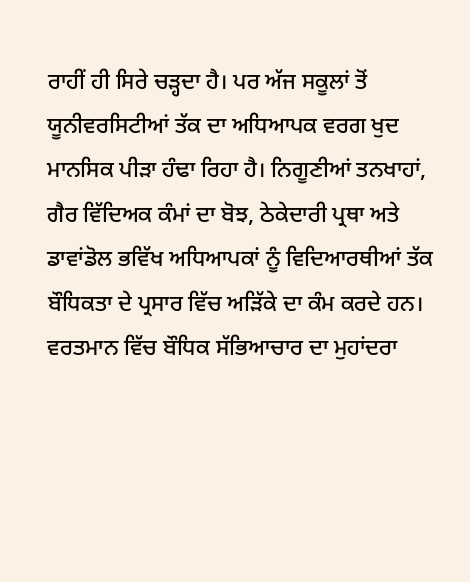ਰਾਹੀਂ ਹੀ ਸਿਰੇ ਚੜ੍ਹਦਾ ਹੈ। ਪਰ ਅੱਜ ਸਕੂਲਾਂ ਤੋਂ ਯੂਨੀਵਰਸਿਟੀਆਂ ਤੱਕ ਦਾ ਅਧਿਆਪਕ ਵਰਗ ਖੁਦ ਮਾਨਸਿਕ ਪੀੜਾ ਹੰਢਾ ਰਿਹਾ ਹੈ। ਨਿਗੂਣੀਆਂ ਤਨਖਾਹਾਂ, ਗੈਰ ਵਿੱਦਿਅਕ ਕੰਮਾਂ ਦਾ ਬੋਝ, ਠੇਕੇਦਾਰੀ ਪ੍ਰਥਾ ਅਤੇ ਡਾਵਾਂਡੋਲ ਭਵਿੱਖ ਅਧਿਆਪਕਾਂ ਨੂੰ ਵਿਦਿਆਰਥੀਆਂ ਤੱਕ ਬੌਧਿਕਤਾ ਦੇ ਪ੍ਰਸਾਰ ਵਿੱਚ ਅੜਿੱਕੇ ਦਾ ਕੰਮ ਕਰਦੇ ਹਨ।
ਵਰਤਮਾਨ ਵਿੱਚ ਬੌਧਿਕ ਸੱਭਿਆਚਾਰ ਦਾ ਮੁਹਾਂਦਰਾ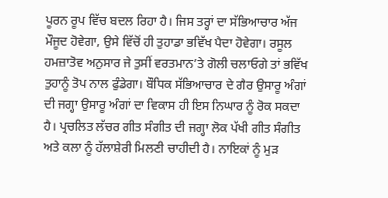ਪੂਰਨ ਰੂਪ ਵਿੱਚ ਬਦਲ ਰਿਹਾ ਹੈ। ਜਿਸ ਤਰ੍ਹਾਂ ਦਾ ਸੱਭਿਆਚਾਰ ਅੱਜ ਮੌਜੂਦ ਹੋਵੇਗਾ, ਉਸੇ ਵਿੱਚੋਂ ਹੀ ਤੁਹਾਡਾ ਭਵਿੱਖ ਪੈਦਾ ਹੋਵੇਗਾ। ਰਸੂਲ ਹਮਜ਼ਾਤੋਵ ਅਨੁਸਾਰ ਜੇ ਤੁਸੀਂ ਵਰਤਮਾਨ’ਤੇ ਗੋਲੀ ਚਲਾਓਗੇ ਤਾਂ ਭਵਿੱਖ ਤੁਹਾਨੂੰ ਤੋਪ ਨਾਲ ਫੁੰਡੇਗਾ। ਬੌਧਿਕ ਸੱਭਿਆਚਾਰ ਦੇ ਗੈਰ ਉਸਾਰੂ ਅੰਗਾਂ ਦੀ ਜਗ੍ਹਾ ਉਸਾਰੂ ਅੰਗਾਂ ਦਾ ਵਿਕਾਸ ਹੀ ਇਸ ਨਿਘਾਰ ਨੂੰ ਰੋਕ ਸਕਦਾ ਹੈ। ਪ੍ਰਚਲਿਤ ਲੱਚਰ ਗੀਤ ਸੰਗੀਤ ਦੀ ਜਗ੍ਹਾ ਲੋਕ ਪੱਖੀ ਗੀਤ ਸੰਗੀਤ ਅਤੇ ਕਲਾ ਨੂੰ ਹੱਲਾਸ਼ੇਰੀ ਮਿਲਣੀ ਚਾਹੀਦੀ ਹੈ। ਨਾਇਕਾਂ ਨੂੰ ਮੁੜ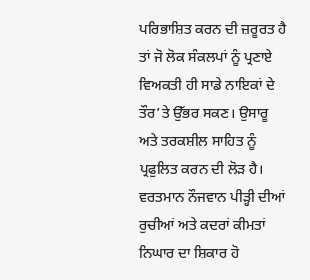ਪਰਿਭਾਸ਼ਿਤ ਕਰਨ ਦੀ ਜ਼ਰੂਰਤ ਹੈ ਤਾਂ ਜੋ ਲੋਕ ਸੰਕਲਪਾਂ ਨੂੰ ਪ੍ਰਣਾਏ ਵਿਅਕਤੀ ਹੀ ਸਾਡੇ ਨਾਇਕਾਂ ਦੇ ਤੌਰ’ਤੇ ਉੱਭਰ ਸਕਣ। ਉਸਾਰੂ ਅਤੇ ਤਰਕਸ਼ੀਲ ਸਾਹਿਤ ਨੂੰ ਪ੍ਰਫੁਲਿਤ ਕਰਨ ਦੀ ਲੋੜ ਹੈ। ਵਰਤਮਾਨ ਨੌਜਵਾਨ ਪੀੜ੍ਹੀ ਦੀਆਂ ਰੁਚੀਆਂ ਅਤੇ ਕਦਰਾਂ ਕੀਮਤਾਂ ਨਿਘਾਰ ਦਾ ਸ਼ਿਕਾਰ ਹੋ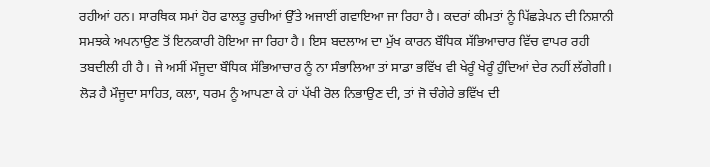ਰਹੀਆਂ ਹਨ। ਸਾਰਥਿਕ ਸਮਾਂ ਹੋਰ ਫਾਲਤੂ ਰੁਚੀਆਂ ਉੱਤੇ ਅਜਾਈਂ ਗਵਾਇਆ ਜਾ ਰਿਹਾ ਹੈ। ਕਦਰਾਂ ਕੀਮਤਾਂ ਨੂੰ ਪਿੱਛੜੇਪਨ ਦੀ ਨਿਸ਼ਾਨੀ ਸਮਝਕੇ ਅਪਨਾਉਣ ਤੋਂ ਇਨਕਾਰੀ ਹੋਇਆ ਜਾ ਰਿਹਾ ਹੈ। ਇਸ ਬਦਲਾਅ ਦਾ ਮੁੱਖ ਕਾਰਨ ਬੌਧਿਕ ਸੱਭਿਆਚਾਰ ਵਿੱਚ ਵਾਪਰ ਰਹੀ ਤਬਦੀਲੀ ਹੀ ਹੈ। ਜੇ ਅਸੀਂ ਮੌਜੂਦਾ ਬੌਧਿਕ ਸੱਭਿਆਚਾਰ ਨੂੰ ਨਾ ਸੰਭਾਲਿਆ ਤਾਂ ਸਾਡਾ ਭਵਿੱਖ ਵੀ ਖੇਰੂੰ ਖੇਰੂੰ ਹੁੰਦਿਆਂ ਦੇਰ ਨਹੀਂ ਲੱਗੇਗੀ। ਲੋੜ ਹੈ ਮੌਜੂਦਾ ਸਾਹਿਤ, ਕਲਾ, ਧਰਮ ਨੂੰ ਆਪਣਾ ਕੇ ਹਾਂ ਪੱਖੀ ਰੋਲ ਨਿਭਾਉਣ ਦੀ, ਤਾਂ ਜੋ ਚੰਗੇਰੇ ਭਵਿੱਖ ਦੀ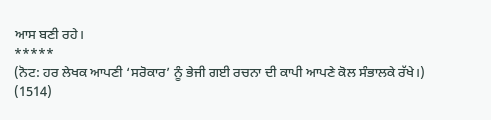ਆਸ ਬਣੀ ਰਹੇ।
*****
(ਨੋਟ: ਹਰ ਲੇਖਕ ਆਪਣੀ ‘ਸਰੋਕਾਰ’ ਨੂੰ ਭੇਜੀ ਗਈ ਰਚਨਾ ਦੀ ਕਾਪੀ ਆਪਣੇ ਕੋਲ ਸੰਭਾਲਕੇ ਰੱਖੇ।)
(1514)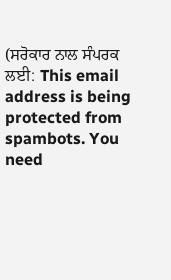(ਸਰੋਕਾਰ ਨਾਲ ਸੰਪਰਕ ਲਈ: This email address is being protected from spambots. You need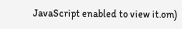JavaScript enabled to view it.om)